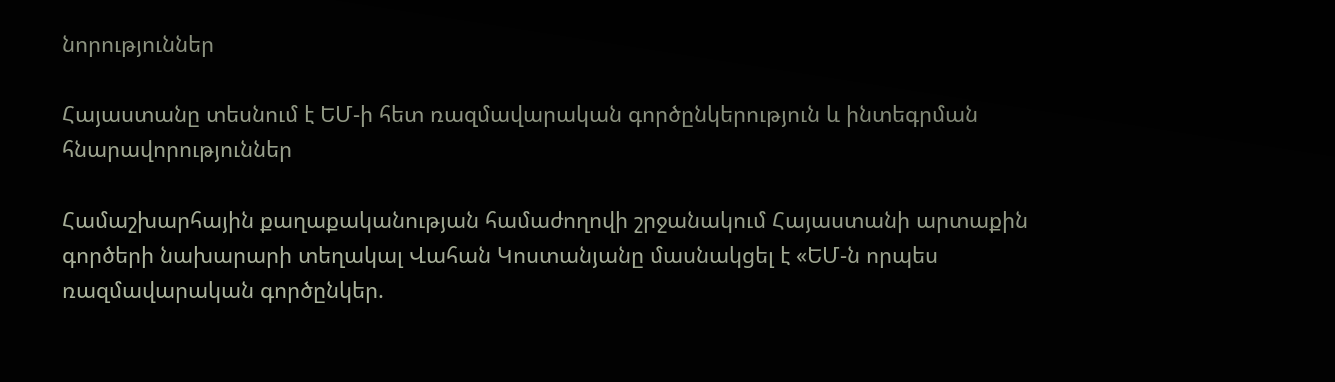նորություններ

Հայաստանը տեսնում է ԵՄ-ի հետ ռազմավարական գործընկերություն և ինտեգրման հնարավորություններ

Համաշխարհային քաղաքականության համաժողովի շրջանակում Հայաստանի արտաքին գործերի նախարարի տեղակալ Վահան Կոստանյանը մասնակցել է «ԵՄ-ն որպես ռազմավարական գործընկեր.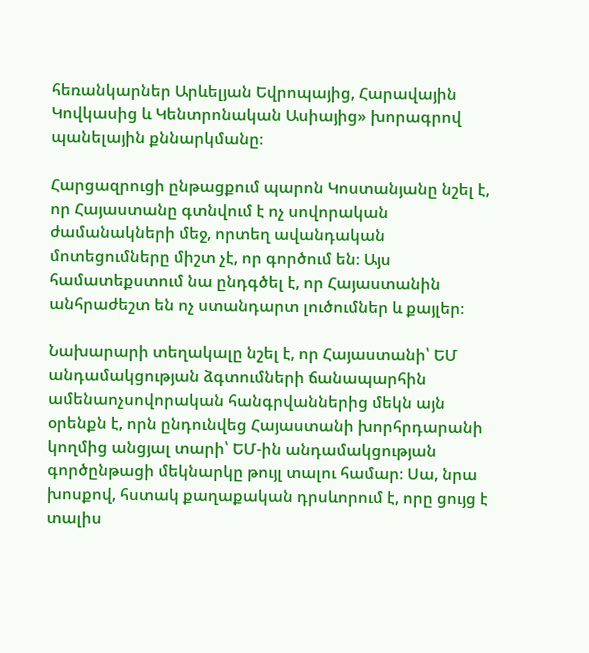հեռանկարներ Արևելյան Եվրոպայից, Հարավային Կովկասից և Կենտրոնական Ասիայից» խորագրով պանելային քննարկմանը։

Հարցազրուցի ընթացքում պարոն Կոստանյանը նշել է, որ Հայաստանը գտնվում է ոչ սովորական ժամանակների մեջ, որտեղ ավանդական մոտեցումները միշտ չէ, որ գործում են։ Այս համատեքստում նա ընդգծել է, որ Հայաստանին անհրաժեշտ են ոչ ստանդարտ լուծումներ և քայլեր։

Նախարարի տեղակալը նշել է, որ Հայաստանի՝ ԵՄ անդամակցության ձգտումների ճանապարհին ամենաոչսովորական հանգրվաններից մեկն այն օրենքն է, որն ընդունվեց Հայաստանի խորհրդարանի կողմից անցյալ տարի՝ ԵՄ-ին անդամակցության գործընթացի մեկնարկը թույլ տալու համար։ Սա, նրա խոսքով, հստակ քաղաքական դրսևորում է, որը ցույց է տալիս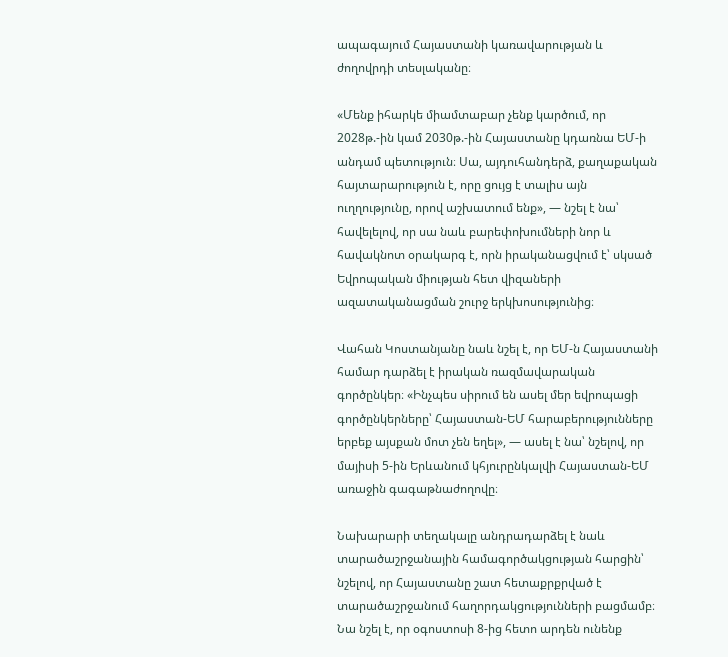ապագայում Հայաստանի կառավարության և ժողովրդի տեսլականը։

«Մենք իհարկե միամտաբար չենք կարծում, որ 2028թ.-ին կամ 2030թ.-ին Հայաստանը կդառնա ԵՄ-ի անդամ պետություն։ Սա, այդուհանդերձ, քաղաքական հայտարարություն է, որը ցույց է տալիս այն ուղղությունը, որով աշխատում ենք», — նշել է նա՝ հավելելով, որ սա նաև բարեփոխումների նոր և հավակնոտ օրակարգ է, որն իրականացվում է՝ սկսած Եվրոպական միության հետ վիզաների ազատականացման շուրջ երկխոսությունից։

Վահան Կոստանյանը նաև նշել է, որ ԵՄ-ն Հայաստանի համար դարձել է իրական ռազմավարական գործընկեր։ «Ինչպես սիրում են ասել մեր եվրոպացի գործընկերները՝ Հայաստան-ԵՄ հարաբերությունները երբեք այսքան մոտ չեն եղել», — ասել է նա՝ նշելով, որ մայիսի 5-ին Երևանում կհյուրընկալվի Հայաստան-ԵՄ առաջին գագաթնաժողովը։

Նախարարի տեղակալը անդրադարձել է նաև տարածաշրջանային համագործակցության հարցին՝ նշելով, որ Հայաստանը շատ հետաքրքրված է տարածաշրջանում հաղորդակցությունների բացմամբ։ Նա նշել է, որ օգոստոսի 8-ից հետո արդեն ունենք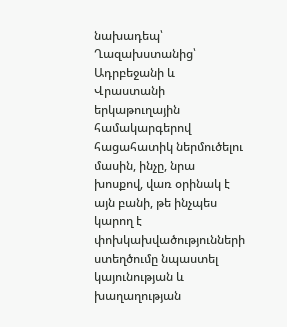նախադեպ՝ Ղազախստանից՝ Ադրբեջանի և Վրաստանի երկաթուղային համակարգերով հացահատիկ ներմուծելու մասին, ինչը, նրա խոսքով, վառ օրինակ է այն բանի, թե ինչպես կարող է փոխկախվածությունների ստեղծումը նպաստել կայունության և խաղաղության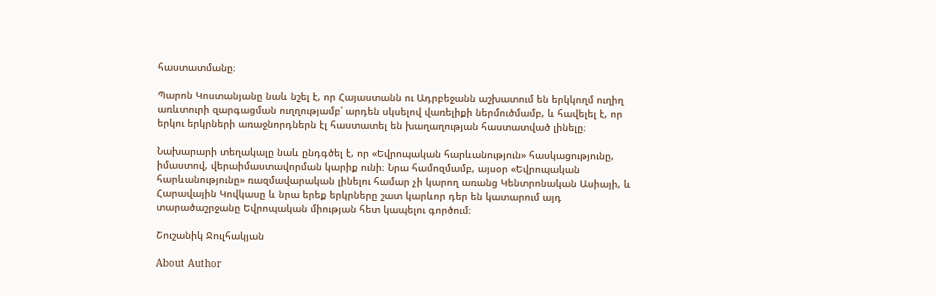հաստատմանը։

Պարոն Կոստանյանը նաև նշել է, որ Հայաստանն ու Ադրբեջանն աշխատում են երկկողմ ուղիղ առևտուրի զարգացման ուղղությամբ՝ արդեն սկսելով վառելիքի ներմուծմամբ, և հավելել է, որ երկու երկրների առաջնորդներն էլ հաստատել են խաղաղության հաստատված լինելը։

Նախարարի տեղակալը նաև ընդգծել է, որ «Եվրոպական հարևանություն» հասկացությունը, իմաստով, վերաիմաստավորման կարիք ունի։ Նրա համոզմամբ, այսօր «Եվրոպական հարևանությունը» ռազմավարական լինելու համար չի կարող առանց Կենտրոնական Ասիայի, և Հարավային Կովկասը և նրա երեք երկրները շատ կարևոր դեր են կատարում այդ տարածաշրջանը Եվրոպական միության հետ կապելու գործում։

Շուշանիկ Ջուլհակյան

About Author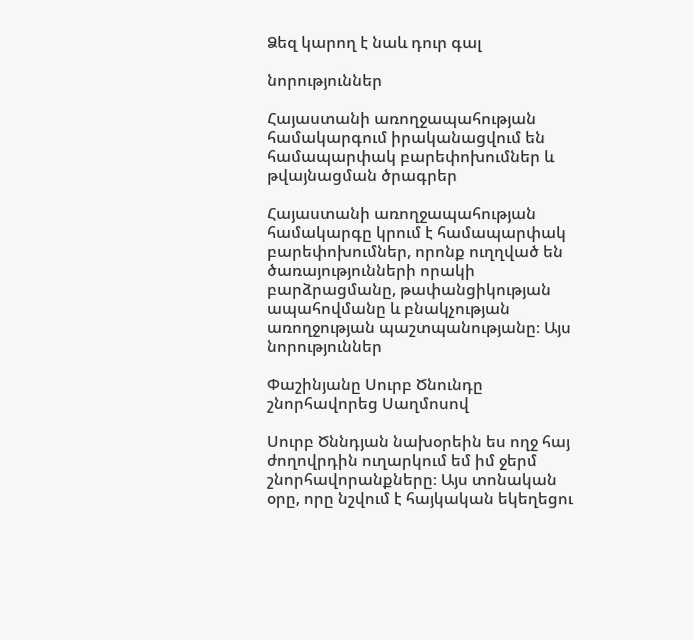Ձեզ կարող է նաև դուր գալ

նորություններ

Հայաստանի առողջապահության համակարգում իրականացվում են համապարփակ բարեփոխումներ և թվայնացման ծրագրեր

Հայաստանի առողջապահության համակարգը կրում է համապարփակ բարեփոխումներ, որոնք ուղղված են ծառայությունների որակի բարձրացմանը, թափանցիկության ապահովմանը և բնակչության առողջության պաշտպանությանը։ Այս
նորություններ

Փաշինյանը Սուրբ Ծնունդը շնորհավորեց Սաղմոսով

Սուրբ Ծննդյան նախօրեին ես ողջ հայ ժողովրդին ուղարկում եմ իմ ջերմ շնորհավորանքները։ Այս տոնական օրը, որը նշվում է հայկական եկեղեցու